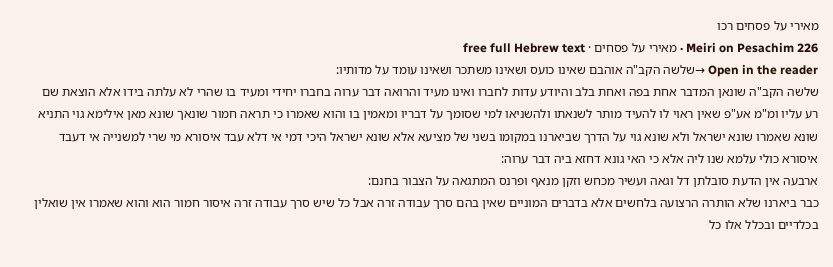מאירי על פסחים רכו
Meiri on Pesachim 226 · מאירי על פסחים · free full Hebrew text
Open in the reader →שלשה הקב"ה אוהבם שאינו כועס ושאינו משתכר ושאינו עומד על מדותיו:
שלשה הקב"ה שונאן המדבר אחת בפה ואחת בלב והיודע עדות לחברו ואינו מעיד והרואה דבר ערוה בחברו יחידי ומעיד בו שהרי לא עלתה בידו אלא הוצאת שם רע עליו ומ"מ אע"פ שאין ראוי לו להעיד מותר לשנאתו ולהשניאו למי שסומך על דבריו ומאמין בו והוא שאמרו כי תראה חמור שונאך שונא מאן אילימא גוי התניא שונא שאמרו שונא ישראל ולא שונא גוי על הדרך שביארנו במקומו בשני של מציעא אלא שונא ישראל היכי דמי אי דלא עבד איסורא מי שרי למשנייה אי דעבד איסורא כולי עלמא שנו ליה אלא כי האי גונא דחזא ביה דבר ערוה:
ארבעה אין הדעת סובלתן דל וגאה ועשיר מכחש וזקן מנאף ופרנס המתגאה על הצבור בחנם:
כבר ביארנו שלא הותרה הרצועה בלחשים אלא בדברים המוניים שאין בהם סרך עבודה זרה אבל כל שיש סרך עבודה זרה איסור חמור הוא והוא שאמרו אין שואלין בכלדיים ובכלל אלו כל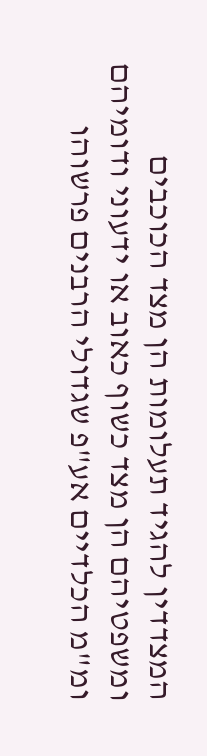המצדדין להגיד תעלומות הן מצד הכוכבים ומשפטיהם הן מצד כשוף כאוב או ידעוני ודומיהם ומ"מ הכלדיים אע"פ שגדולי הרבנים פרשוהו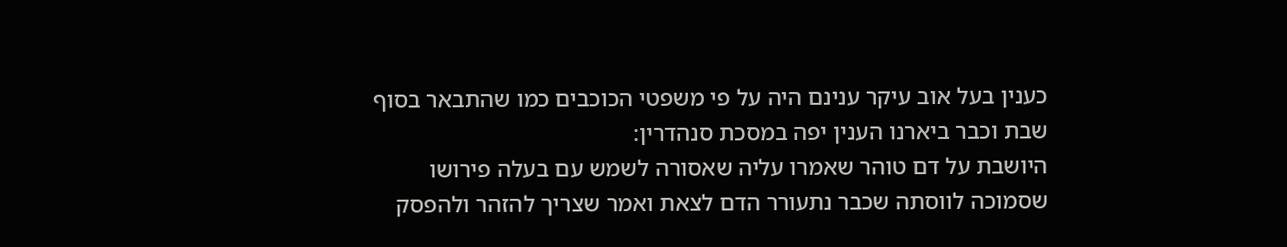כענין בעל אוב עיקר ענינם היה על פי משפטי הכוכבים כמו שהתבאר בסוף שבת וכבר ביארנו הענין יפה במסכת סנהדרין:
היושבת על דם טוהר שאמרו עליה שאסורה לשמש עם בעלה פירושו שסמוכה לווסתה שכבר נתעורר הדם לצאת ואמר שצריך להזהר ולהפסק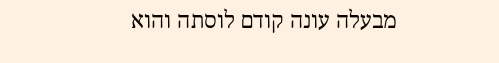מבעלה עונה קודם לוסתה והוא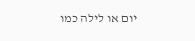יום או לילה כמו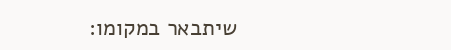שיתבאר במקומו: